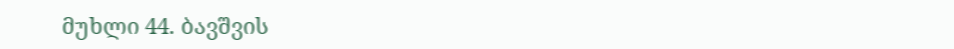მუხლი 44. ბავშვის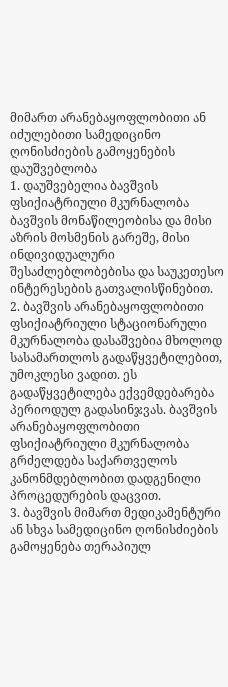მიმართ არანებაყოფლობითი ან იძულებითი სამედიცინო ღონისძიების გამოყენების დაუშვებლობა
1. დაუშვებელია ბავშვის ფსიქიატრიული მკურნალობა ბავშვის მონაწილეობისა და მისი აზრის მოსმენის გარეშე, მისი ინდივიდუალური შესაძლებლობებისა და საუკეთესო ინტერესების გათვალისწინებით.
2. ბავშვის არანებაყოფლობითი ფსიქიატრიული სტაციონარული მკურნალობა დასაშვებია მხოლოდ სასამართლოს გადაწყვეტილებით, უმოკლესი ვადით. ეს გადაწყვეტილება ექვემდებარება პერიოდულ გადასინჯვას. ბავშვის არანებაყოფლობითი ფსიქიატრიული მკურნალობა გრძელდება საქართველოს კანონმდებლობით დადგენილი პროცედურების დაცვით.
3. ბავშვის მიმართ მედიკამენტური ან სხვა სამედიცინო ღონისძიების გამოყენება თერაპიულ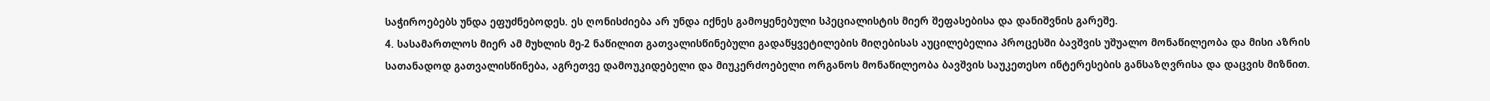საჭიროებებს უნდა ეფუძნებოდეს. ეს ღონისძიება არ უნდა იქნეს გამოყენებული სპეციალისტის მიერ შეფასებისა და დანიშვნის გარეშე.
4. სასამართლოს მიერ ამ მუხლის მე-2 ნაწილით გათვალისწინებული გადაწყვეტილების მიღებისას აუცილებელია პროცესში ბავშვის უშუალო მონაწილეობა და მისი აზრის სათანადოდ გათვალისწინება, აგრეთვე დამოუკიდებელი და მიუკერძოებელი ორგანოს მონაწილეობა ბავშვის საუკეთესო ინტერესების განსაზღვრისა და დაცვის მიზნით.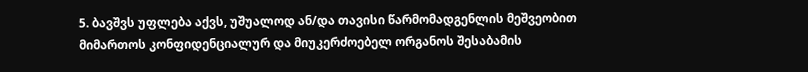5. ბავშვს უფლება აქვს, უშუალოდ ან/და თავისი წარმომადგენლის მეშვეობით მიმართოს კონფიდენციალურ და მიუკერძოებელ ორგანოს შესაბამის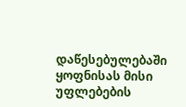დაწესებულებაში ყოფნისას მისი უფლებების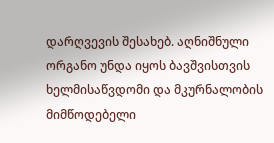დარღვევის შესახებ. აღნიშნული ორგანო უნდა იყოს ბავშვისთვის ხელმისაწვდომი და მკურნალობის მიმწოდებელი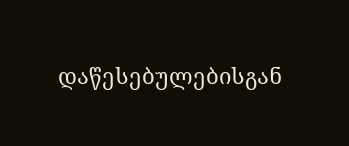დაწესებულებისგან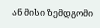ან მისი ზემდგომი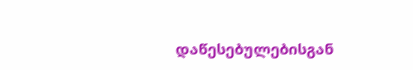დაწესებულებისგან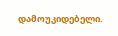დამოუკიდებელი.